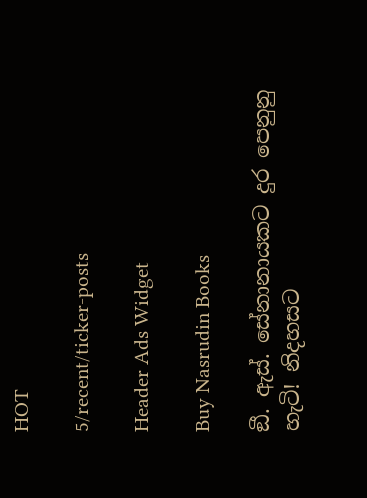HOT

5/recent/ticker-posts

Header Ads Widget

Buy Nasrudin Books

ඞී. ඇස්. සේනානායකට දුර පෙනුනු හැටි! නිදහසට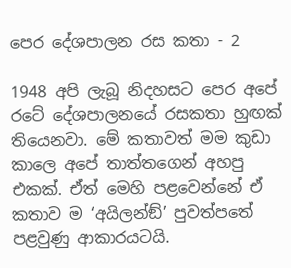පෙර දේශපාලන රස කතා - 2

1948 අපි ලැබූ නිදහසට පෙර අපේ රටේ දේශපාලනයේ රසකතා හුඟක් තියෙනවා. මේ කතාවත් මම කුඩා කාලෙ අපේ තාත්තගෙන් අහපු එකක්. ඒත් මෙහි පළවෙන්නේ ඒ කතාව ම ‘අයිලන්ඞ්’ පුවත්පතේ පළවුණු ආකාරයටයි.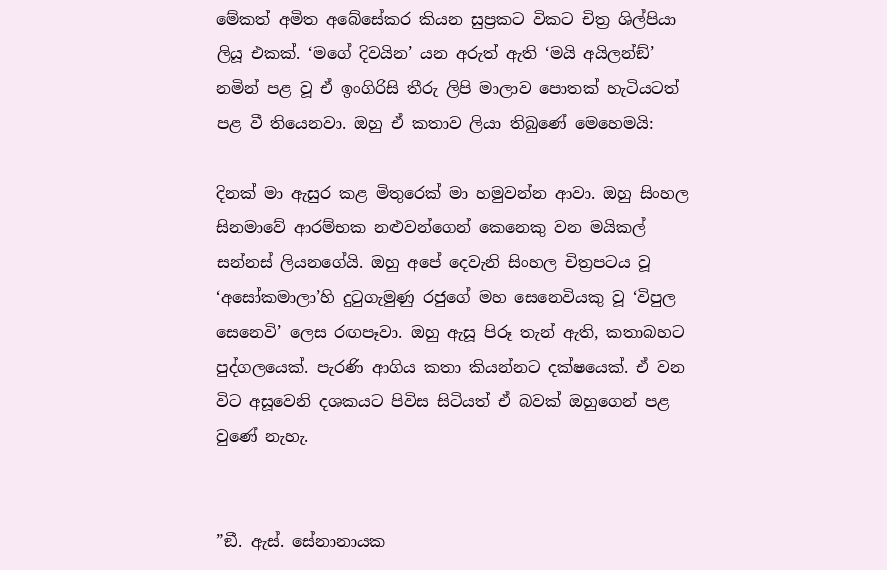මේකත් අමිත අබේසේකර කියන සුප්‍රකට විකට චිත්‍ර ශිල්පියා ලියූ එකක්. ‘මගේ දිවයින’ යන අරුත් ඇති ‘මයි අයිලන්ඞ්’ නමින් පළ වූ ඒ ඉංගිරිසි තීරු ලිපි මාලාව පොතක් හැටියටත් පළ වී තියෙනවා. ඔහු ඒ කතාව ලියා තිබුණේ මෙහෙමයි:

දිනක් මා ඇසුර කළ මිතුරෙක් මා හමුවන්න ආවා. ඔහු සිංහල සිනමාවේ ආරම්භක නළුවන්ගෙන් කෙනෙකු වන මයිකල් සන්නස් ලියනගේයි. ඔහු අපේ දෙවැනි සිංහල චිත්‍රපටය වූ ‘අසෝකමාලා’හි දුටුගැමුණු රජුගේ මහ සෙනෙවියකු වූ ‘විපුල සෙනෙවි’ ලෙස රඟපෑවා. ඔහු ඇසූ පිරූ තැන් ඇති, කතාබහට පුද්ගලයෙක්. පැරණි ආගිය කතා කියන්නට දක්ෂයෙක්. ඒ වන විට අසූවෙනි දශකයට පිවිස සිටියත් ඒ බවක් ඔහුගෙන් පළ වුණේ නැහැ.


”ඞී. ඇස්. සේනානායක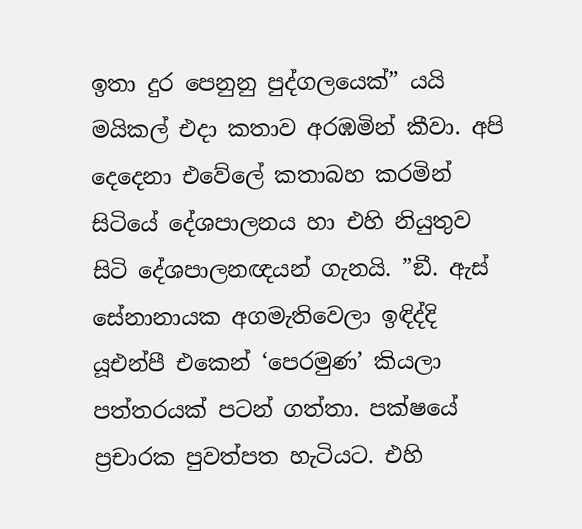ඉතා දුර පෙනුනු පුද්ගලයෙක්” යයි මයිකල් එදා කතාව අරඹමින් කීවා. අපි දෙදෙනා එවේලේ කතාබහ කරමින් සිටියේ දේශපාලනය හා එහි නියුතුව සිටි දේශපාලනඥයන් ගැනයි. ”ඞී. ඇස් සේනානායක අගමැතිවෙලා ඉඳිද්දි යූඑන්පී එකෙන් ‘පෙරමුණ’ කියලා පත්තරයක් පටන් ගත්තා. පක්ෂයේ ප්‍රචාරක පුවත්පත හැටියට. එහි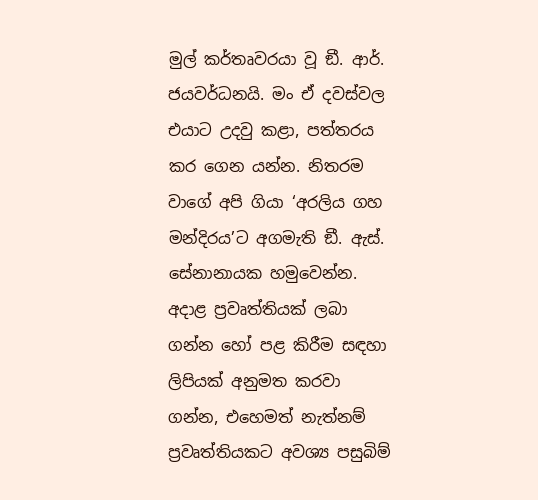මුල් කර්තෘවරයා වූ ඞී. ආර්. ජයවර්ධනයි. මං ඒ දවස්වල එයාට උදවු කළා, පත්තරය කර ගෙන යන්න. නිතරම වාගේ අපි ගියා ‘අරලිය ගහ මන්දිරය’ට අගමැති ඞී. ඇස්. සේනානායක හමුවෙන්න. අදාළ ප්‍රවෘත්තියක් ලබා ගන්න හෝ පළ කිරීම සඳහා ලිපියක් අනුමත කරවා ගන්න, එහෙමත් නැත්නම් ප්‍රවෘත්තියකට අවශ්‍ය පසුබිම්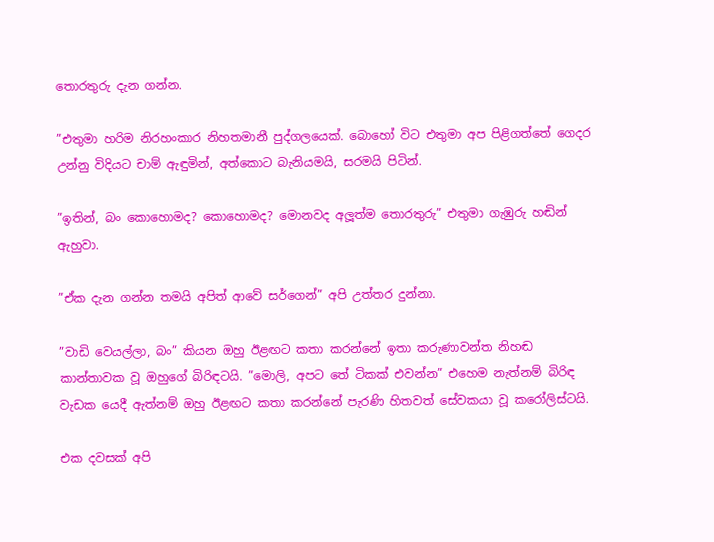තොරතුරු දැන ගන්න.

”එතුමා හරිම නිරහංකාර නිහතමානී පුද්ගලයෙක්. බොහෝ විට එතුමා අප පිළිගත්තේ ගෙදර උන්නු විදියට චාම් ඇඳුමින්, අත්කොට බැනියමයි, සරමයි පිටින්.

”ඉතින්, බං කොහොමද? කොහොමද? මොනවද අලූත්ම තොරතුරු” එතුමා ගැඹුරු හඬින් ඇහුවා.

”ඒක දැන ගන්න තමයි අපිත් ආවේ සර්ගෙන්” අපි උත්තර දුන්නා.

”වාඩි වෙයල්ලා, බං” කියන ඔහු ඊළඟට කතා කරන්නේ ඉතා කරුණාවන්ත නිහඬ කාන්තාවක වූ ඔහුගේ බිරිඳටයි. ”මොලි, අපට තේ ටිකක් එවන්න” එහෙම නැත්නම් බිරිඳ වැඩක යෙදී ඇත්නම් ඔහු ඊළඟට කතා කරන්නේ පැරණි හිතවත් සේවකයා වූ කරෝලිස්ටයි.

එක දවසක් අපි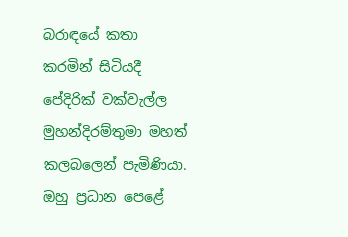බරාඳයේ කතා කරමින් සිටියදී පේදිරික් වක්වැල්ල මුහන්දිරම්තුමා මහත් කලබලෙන් පැමිණියා. ඔහු ප්‍රධාන පෙළේ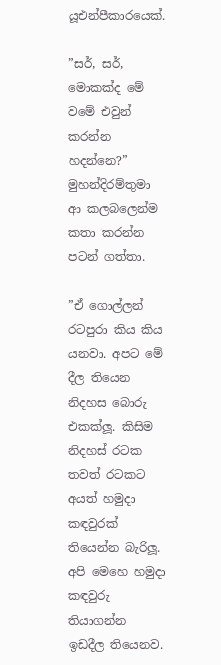යූඑන්පීකාරයෙක්.

”සර්, සර්, මොකක්ද මේ වමේ එවුන් කරන්න හදන්නෙ?” මුහන්දිරම්තුමා ආ කලබලෙන්ම කතා කරන්න පටන් ගත්තා.

”ඒ ගොල්ලන් රටපුරා කිය කිය යනවා. අපට මේ දීල තියෙන නිදහස බොරු එකක්ලූ. කිසිම නිදහස් රටක තවත් රටකට අයත් හමුදා කඳවුරක් තියෙන්න බැරිලූ. අපි මෙහෙ හමුදා කඳවුරු තියාගන්න ඉඩදීල තියෙනව.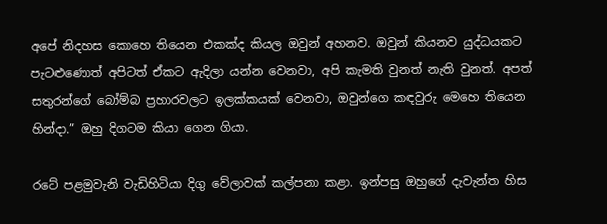අපේ නිදහස කොහෙ තියෙන එකක්ද කියල ඔවුන් අහනව. ඔවුන් කියනව යුද්ධයකට පැටළුණොත් අපිටත් ඒකට ඇදිලා යන්න වෙනවා, අපි කැමති වුනත් නැති වුනත්. අපත් සතුරන්ගේ බෝම්බ ප්‍රහාරවලට ඉලක්කයක් වෙනවා, ඔවුන්ගෙ කඳවුරු මෙහෙ තියෙන හින්දා.” ඔහු දිගටම කියා ගෙන ගියා.

රටේ පළමුවැනි වැඩිහිටියා දිගු වේලාවක් කල්පනා කළා. ඉන්පසු ඔහුගේ දැවැන්ත හිස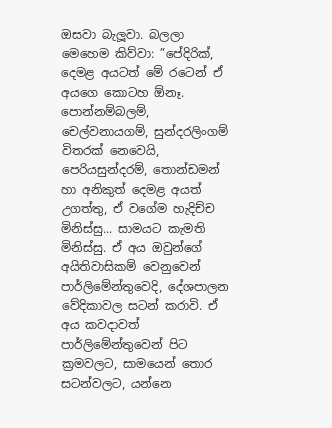ඔසවා බැලූවා. බලලා මෙහෙම කිව්වා: ”පේදිරික්, දෙමළ අයටත් මේ රටෙන් ඒ අයගෙ කොටහ ඕනෑ. පොන්නම්බලම්, චෙල්වනායගම්, සුන්දරලිංගම් විතරක් නෙවෙයි, පෙරියසුන්දරම්, තොන්ඩමන් හා අනිකුත් දෙමළ අයත් උගත්තු, ඒ වගේම හැදිච්ච මිනිස්සු... සාමයට කැමති මිනිස්සු. ඒ අය ඔවුන්ගේ අයිතිවාසිකම් වෙනුවෙන් පාර්ලිමේන්තුවෙදි, දේශපාලන වේදිකාවල සටන් කරාවි. ඒ අය කවදාවත් පාර්ලිමේන්තුවෙන් පිට ක්‍රමවලට, සාමයෙන් තොර සටන්වලට, යන්නෙ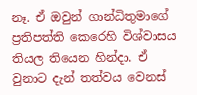නෑ. ඒ ඔවුන් ගාන්ධිතුමාගේ ප්‍රතිපත්ති කෙරෙහි විශ්වාසය තියල තියෙන හින්දා. ඒ වුනාට දැන් තත්වය වෙනස්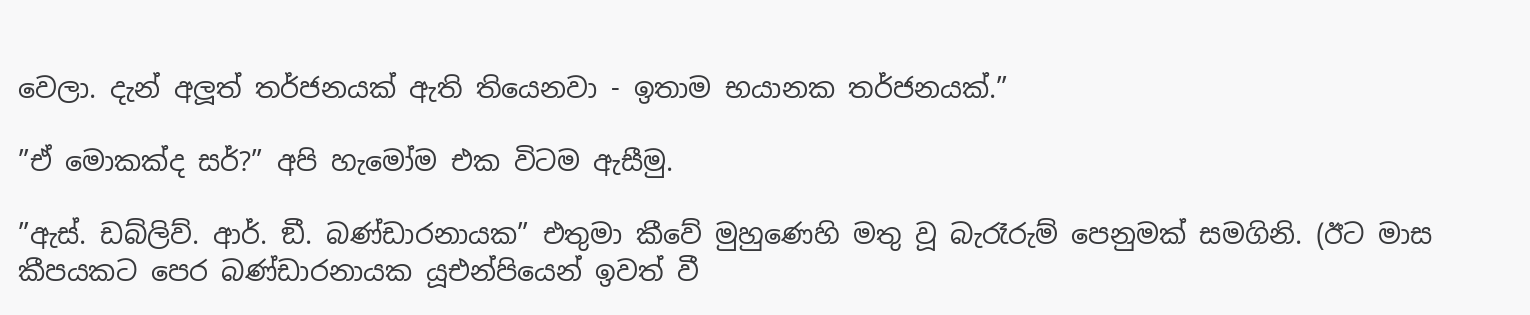වෙලා. දැන් අලූත් තර්ජනයක් ඇති තියෙනවා - ඉතාම භයානක තර්ජනයක්.”

”ඒ මොකක්ද සර්?” අපි හැමෝම එක විටම ඇසීමු.

”ඇස්. ඩබ්ලිව්. ආර්. ඞී. බණ්ඩාරනායක” එතුමා කීවේ මුහුණෙහි මතු වූ බැරෑරුම් පෙනුමක් සමගිනි. (ඊට මාස කීපයකට පෙර බණ්ඩාරනායක යූඑන්පියෙන් ඉවත් වී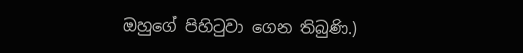ඔහුගේ පිහිටුවා ගෙන තිබුණි.)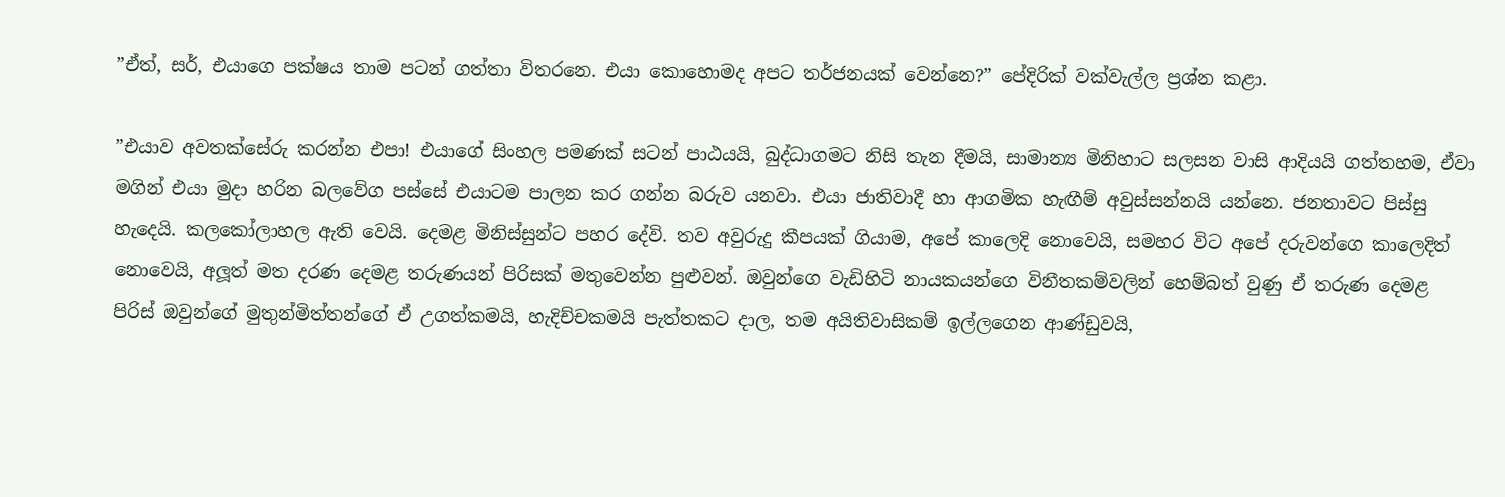”ඒත්, සර්, එයාගෙ පක්ෂය තාම පටන් ගත්තා විතරනෙ. එයා කොහොමද අපට තර්ජනයක් වෙන්නෙ?” පේදිරික් වක්වැල්ල ප්‍රශ්න කළා.

”එයාව අවතක්සේරු කරන්න එපා! එයාගේ සිංහල පමණක් සටන් පාඨයයි, බුද්ධාගමට නිසි තැන දීමයි, සාමාන්‍ය මිනිහාට සලසන වාසි ආදියයි ගත්තහම, ඒවා මගින් එයා මුදා හරින බලවේග පස්සේ එයාටම පාලන කර ගන්න බරුව යනවා. එයා ජාතිවාදී හා ආගමික හැඟීම් අවුස්සන්නයි යන්නෙ. ජනතාවට පිස්සු හැදෙයි. කලකෝලාහල ඇති වෙයි. දෙමළ මිනිස්සුන්ට පහර දේවි. තව අවුරුදු කීපයක් ගියාම, අපේ කාලෙදි නොවෙයි, සමහර විට අපේ දරුවන්ගෙ කාලෙදිත් නොවෙයි, අලූත් මත දරණ දෙමළ තරුණයන් පිරිසක් මතුවෙන්න පුළුවන්. ඔවුන්ගෙ වැඩිහිටි නායකයන්ගෙ විනීතකම්වලින් හෙම්බත් වුණු ඒ තරුණ දෙමළ පිරිස් ඔවුන්ගේ මුතුන්මිත්තන්ගේ ඒ උගත්කමයි, හැදිච්චකමයි පැත්තකට දාල, තම අයිතිවාසිකම් ඉල්ලගෙන ආණ්ඩුවයි,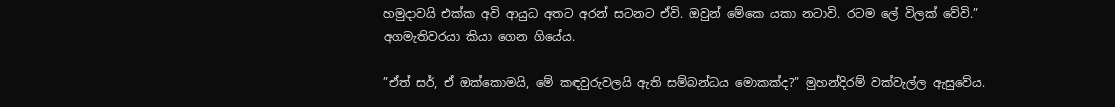හමුදාවයි එක්ක අවි ආයුධ අතට අරන් සටනට ඒවි. ඔවුන් මේකෙ යකා නටාවි. රටම ලේ විලක් වේවි.” අගමැතිවරයා කියා ගෙන ගියේය.

”ඒත් සර්, ඒ ඔක්කොමයි, මේ කඳවුරුවලයි ඇති සම්බන්ධය මොකක්ද?” මුහන්දිරම් වක්වැල්ල ඇසුවේය.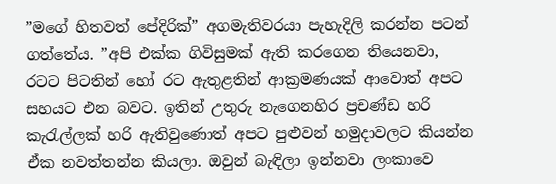”මගේ හිතවත් පේදිරික්” අගමැතිවරයා පැහැදිලි කරන්න පටන් ගත්තේය. ”අපි එක්ක ගිවිසුමක් ඇති කරගෙන තියෙනවා, රටට පිටතින් හෝ රට ඇතුළතින් ආක්‍රමණයක් ආවොත් අපට සහයට එන බවට. ඉතින් උතුරු නැගෙනහිර ප්‍රචණ්ඩ හරි කැරැල්ලක් හරි ඇතිවුණොත් අපට පුළුවන් හමුදාවලට කියන්න ඒක නවත්තන්න කියලා. ඔවුන් බැඳිලා ඉන්නවා ලංකාවෙ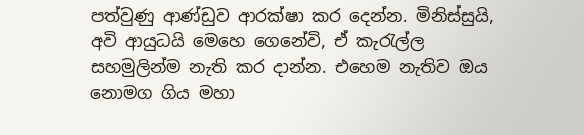පත්වුණු ආණ්ඩුව ආරක්ෂා කර දෙන්න. මිනිස්සුයි, අවි ආයුධයි මෙහෙ ගෙනේවි, ඒ කැරැල්ල සහමුලින්ම නැති කර දාන්න. එහෙම නැතිව ඔය නොමග ගිය මහා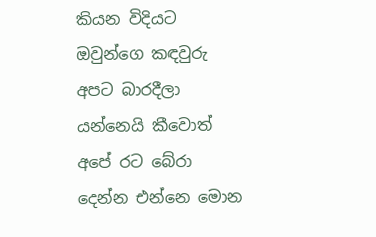කියන විදියට ඔවුන්ගෙ කඳවුරු අපට බාරදීලා යන්නෙයි කීවොත් අපේ රට බේරා දෙන්න එන්නෙ මොන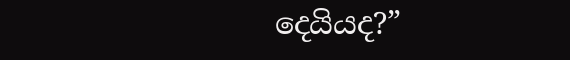දෙයියද?”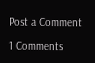Post a Comment

1 Comments